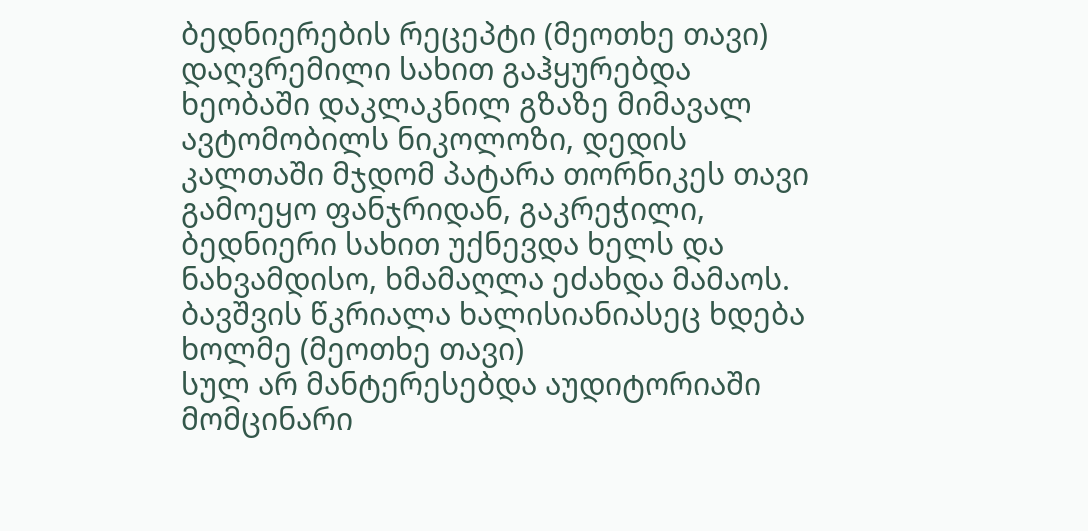ბედნიერების რეცეპტი (მეოთხე თავი)
დაღვრემილი სახით გაჰყურებდა ხეობაში დაკლაკნილ გზაზე მიმავალ ავტომობილს ნიკოლოზი, დედის კალთაში მჯდომ პატარა თორნიკეს თავი გამოეყო ფანჯრიდან, გაკრეჭილი, ბედნიერი სახით უქნევდა ხელს და ნახვამდისო, ხმამაღლა ეძახდა მამაოს. ბავშვის წკრიალა ხალისიანიასეც ხდება ხოლმე (მეოთხე თავი)
სულ არ მანტერესებდა აუდიტორიაში მომცინარი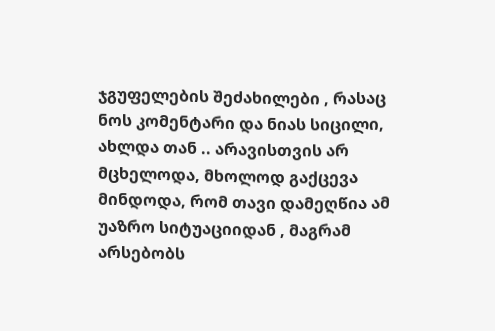ჯგუფელების შეძახილები , რასაც ნოს კომენტარი და ნიას სიცილი, ახლდა თან .. არავისთვის არ მცხელოდა, მხოლოდ გაქცევა მინდოდა, რომ თავი დამეღწია ამ უაზრო სიტუაციიდან , მაგრამ არსებობს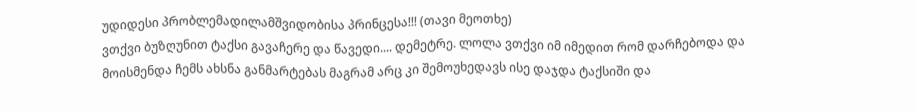უდიდესი პრობლემადილამშვიდობისა პრინცესა!!! (თავი მეოთხე)
ვთქვი ბუზღუნით ტაქსი გავაჩერე და წავედი.... დემეტრე. ლოლა ვთქვი იმ იმედით რომ დარჩებოდა და მოისმენდა ჩემს ახსნა განმარტებას მაგრამ არც კი შემოუხედავს ისე დაჯდა ტაქსიში და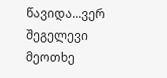წავიდა...ვერ შეგელევი მეოთხე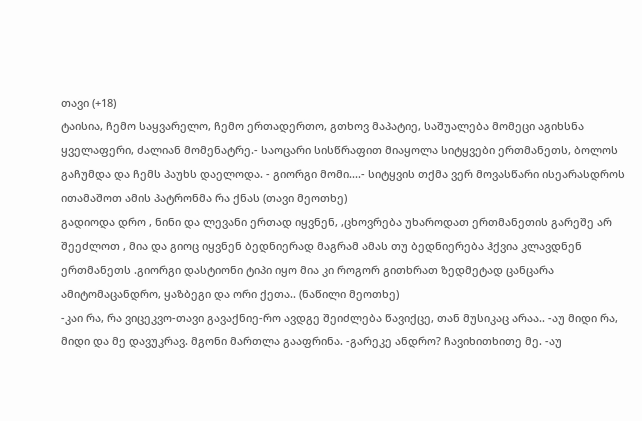თავი (+18)
ტაისია, ჩემო საყვარელო, ჩემო ერთადერთო, გთხოვ მაპატიე, საშუალება მომეცი აგიხსნა ყველაფერი, ძალიან მომენატრე.- საოცარი სისწრაფით მიაყოლა სიტყვები ერთმანეთს, ბოლოს გაჩუმდა და ჩემს პაუხს დაელოდა. - გიორგი მომი....- სიტყვის თქმა ვერ მოვასწარი ისეარასდროს ითამაშოთ ამის პატრონმა რა ქნას (თავი მეოთხე)
გადიოდა დრო , ნინი და ლევანი ერთად იყვნენ, ,ცხოვრება უხაროდათ ერთმანეთის გარეშე არ შეეძლოთ , მია და გიოც იყვნენ ბედნიერად მაგრამ ამას თუ ბედნიერება ჰქვია კლავდნენ ერთმანეთს .გიორგი დასტიონი ტიპი იყო მია კი როგორ გითხრათ ზედმეტად ცანცარა ამიტომაცანდრო, ყაზბეგი და ორი ქეთა.. (ნაწილი მეოთხე)
-კაი რა, რა ვიცეკვო-თავი გავაქნიე-რო ავდგე შეიძლება წავიქცე, თან მუსიკაც არაა.. -აუ მიდი რა, მიდი და მე დავუკრავ. მგონი მართლა გააფრინა. -გარეკე ანდრო? ჩავიხითხითე მე. -აუ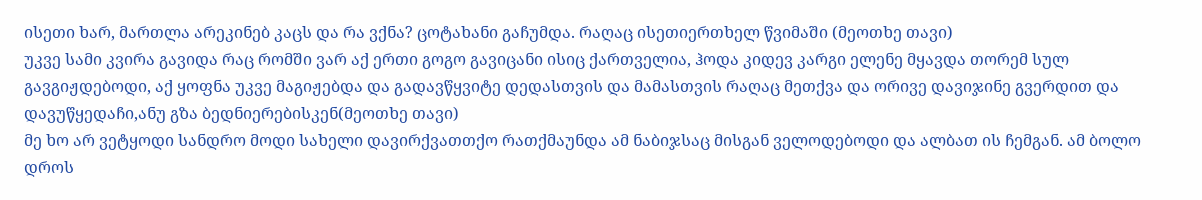ისეთი ხარ, მართლა არეკინებ კაცს და რა ვქნა? ცოტახანი გაჩუმდა. რაღაც ისეთიერთხელ წვიმაში (მეოთხე თავი)
უკვე სამი კვირა გავიდა რაც რომში ვარ აქ ერთი გოგო გავიცანი ისიც ქართველია, ჰოდა კიდევ კარგი ელენე მყავდა თორემ სულ გავგიჟდებოდი, აქ ყოფნა უკვე მაგიჟებდა და გადავწყვიტე დედასთვის და მამასთვის რაღაც მეთქვა და ორივე დავიჯინე გვერდით და დავუწყედაჩი,ანუ გზა ბედნიერებისკენ(მეოთხე თავი)
მე ხო არ ვეტყოდი სანდრო მოდი სახელი დავირქვათთქო რათქმაუნდა ამ ნაბიჯსაც მისგან ველოდებოდი და ალბათ ის ჩემგან. ამ ბოლო დროს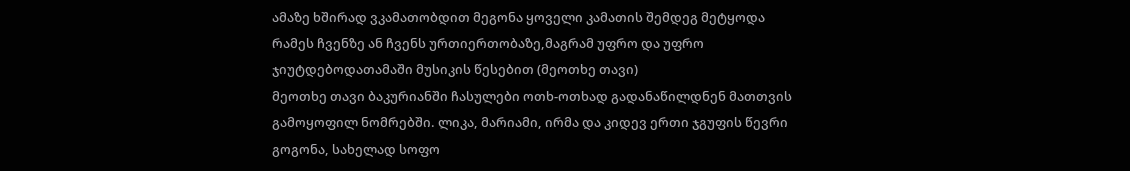ამაზე ხშირად ვკამათობდით მეგონა ყოველი კამათის შემდეგ მეტყოდა რამეს ჩვენზე ან ჩვენს ურთიერთობაზე,მაგრამ უფრო და უფრო ჯიუტდებოდათამაში მუსიკის წესებით (მეოთხე თავი)
მეოთხე თავი ბაკურიანში ჩასულები ოთხ-ოთხად გადანაწილდნენ მათთვის გამოყოფილ ნომრებში. ლიკა, მარიამი, ირმა და კიდევ ერთი ჯგუფის წევრი გოგონა, სახელად სოფო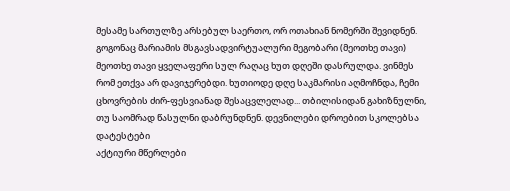მესამე სართულზე არსებულ საერთო, ორ ოთახიან ნომერში შევიდნენ. გოგონაც მარიამის მსგავსადვირტუალური მეგობარი (მეოთხე თავი)
მეოთხე თავი ყველაფერი სულ რაღაც ხუთ დღეში დასრულდა. ვინმეს რომ ეთქვა არ დავიჯერებდი. ხუთიოდე დღე საკმარისი აღმოჩნდა, ჩემი ცხოვრების ძირ-ფესვიანად შესაცვლელად... თბილისიდან გახიზნულნი, თუ საომრად წასულნი დაბრუნდნენ. დევნილები დროებით სკოლებსა დატესტები
აქტიური მწერლები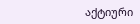აქტიური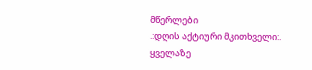მწერლები
.:დღის აქტიური მკითხველი:.
ყველაზე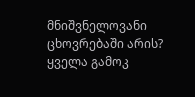მნიშვნელოვანი ცხოვრებაში არის?
ყველა გამოკ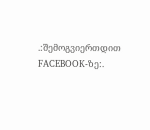.:შემოგვიერთდით FACEBOOK-ზე:.